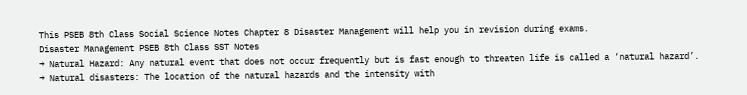This PSEB 8th Class Social Science Notes Chapter 8 Disaster Management will help you in revision during exams.
Disaster Management PSEB 8th Class SST Notes
→ Natural Hazard: Any natural event that does not occur frequently but is fast enough to threaten life is called a ‘natural hazard’.
→ Natural disasters: The location of the natural hazards and the intensity with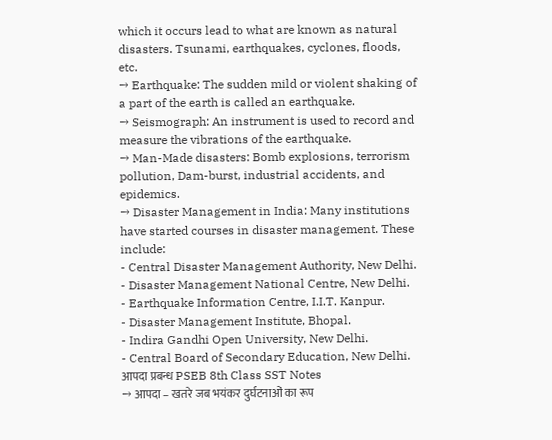which it occurs lead to what are known as natural disasters. Tsunami, earthquakes, cyclones, floods, etc.
→ Earthquake: The sudden mild or violent shaking of a part of the earth is called an earthquake.
→ Seismograph: An instrument is used to record and measure the vibrations of the earthquake.
→ Man-Made disasters: Bomb explosions, terrorism pollution, Dam-burst, industrial accidents, and epidemics.
→ Disaster Management in India: Many institutions have started courses in disaster management. These include:
- Central Disaster Management Authority, New Delhi.
- Disaster Management National Centre, New Delhi.
- Earthquake Information Centre, I.I.T. Kanpur.
- Disaster Management Institute, Bhopal.
- Indira Gandhi Open University, New Delhi.
- Central Board of Secondary Education, New Delhi.
आपदा प्रबन्ध PSEB 8th Class SST Notes
→ आपदा – खतरे जब भयंकर दुर्घटनाओं का रूप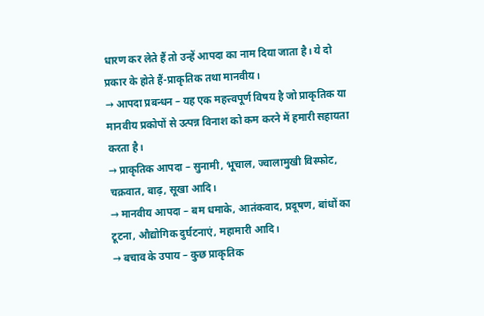धारण कर लेते हैं तो उन्हें आपदा का नाम दिया जाता है। ये दो प्रकार के होते हैं-प्राकृतिक तथा मानवीय।
→ आपदा प्रबन्धन – यह एक महत्त्वपूर्ण विषय है जो प्राकृतिक या मानवीय प्रकोपों से उत्पन्न विनाश को कम करने में हमारी सहायता करता है।
→ प्राकृतिक आपदा – सुनामी, भूचाल, ज्वालामुखी विस्फोट, चक्रवात, बाढ़, सूखा आदि।
→ मानवीय आपदा – बम धमाके, आतंकवाद, प्रदूषण, बांधों का टूटना, औद्योगिक दुर्घटनाएं, महामारी आदि।
→ बचाव के उपाय – कुछ प्राकृतिक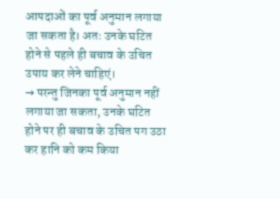आपदाओं का पूर्व अनुमान लगाया जा सकता है। अतः उनके घटित होने से पहले ही बचाव के उचित उपाय कर लेने चाहिएं।
→ परन्तु जिनका पूर्व अनुमान नहीं लगाया जा सकता, उनके घटित होने पर ही बचाव के उचित पग उठा कर हानि को कम किया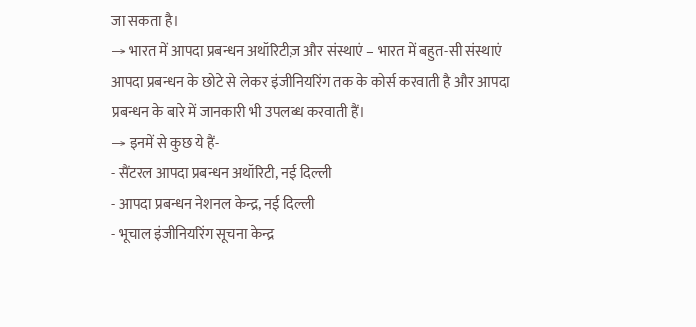जा सकता है।
→ भारत में आपदा प्रबन्धन अथॉरिटीज़ और संस्थाएं – भारत में बहुत-सी संस्थाएं आपदा प्रबन्धन के छोटे से लेकर इंजीनियरिंग तक के कोर्स करवाती है और आपदा प्रबन्धन के बारे में जानकारी भी उपलब्ध करवाती हैं।
→ इनमें से कुछ ये हैं-
- सैंटरल आपदा प्रबन्धन अथॉरिटी, नई दिल्ली
- आपदा प्रबन्धन नेशनल केन्द्र, नई दिल्ली
- भूचाल इंजीनियरिंग सूचना केन्द्र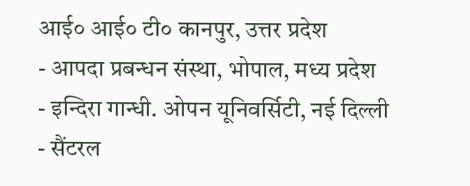आई० आई० टी० कानपुर, उत्तर प्रदेश
- आपदा प्रबन्धन संस्था, भोपाल, मध्य प्रदेश
- इन्दिरा गान्धी. ओपन यूनिवर्सिटी, नई दिल्ली
- सैंटरल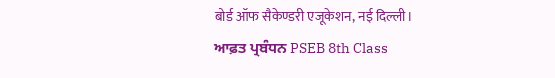बोर्ड ऑफ सैकेण्डरी एजूकेशन, नई दिल्ली।
ਆਫ਼ਤ ਪ੍ਰਬੰਧਨ PSEB 8th Class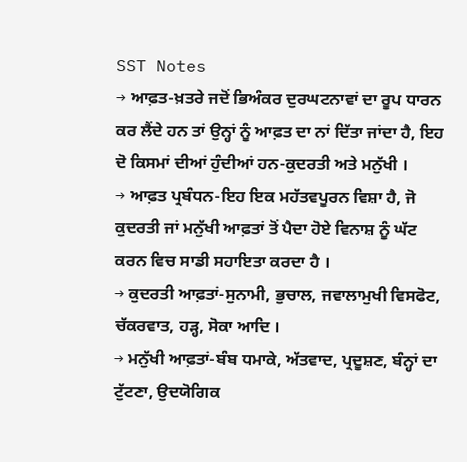SST Notes
→ ਆਫ਼ਤ-ਖ਼ਤਰੇ ਜਦੋਂ ਭਿਅੰਕਰ ਦੁਰਘਟਨਾਵਾਂ ਦਾ ਰੂਪ ਧਾਰਨ ਕਰ ਲੈਂਦੇ ਹਨ ਤਾਂ ਉਨ੍ਹਾਂ ਨੂੰ ਆਫ਼ਤ ਦਾ ਨਾਂ ਦਿੱਤਾ ਜਾਂਦਾ ਹੈ, ਇਹ ਦੋ ਕਿਸਮਾਂ ਦੀਆਂ ਹੁੰਦੀਆਂ ਹਨ-ਕੁਦਰਤੀ ਅਤੇ ਮਨੁੱਖੀ ।
→ ਆਫ਼ਤ ਪ੍ਰਬੰਧਨ-ਇਹ ਇਕ ਮਹੱਤਵਪੂਰਨ ਵਿਸ਼ਾ ਹੈ, ਜੋ ਕੁਦਰਤੀ ਜਾਂ ਮਨੁੱਖੀ ਆਫ਼ਤਾਂ ਤੋਂ ਪੈਦਾ ਹੋਏ ਵਿਨਾਸ਼ ਨੂੰ ਘੱਟ ਕਰਨ ਵਿਚ ਸਾਡੀ ਸਹਾਇਤਾ ਕਰਦਾ ਹੈ ।
→ ਕੁਦਰਤੀ ਆਫ਼ਤਾਂ-ਸੁਨਾਮੀ, ਭੁਚਾਲ, ਜਵਾਲਾਮੁਖੀ ਵਿਸਫੋਟ, ਚੱਕਰਵਾਤ, ਹੜ੍ਹ, ਸੋਕਾ ਆਦਿ ।
→ ਮਨੁੱਖੀ ਆਫ਼ਤਾਂ-ਬੰਬ ਧਮਾਕੇ, ਅੱਤਵਾਦ, ਪ੍ਰਦੂਸ਼ਣ, ਬੰਨ੍ਹਾਂ ਦਾ ਟੁੱਟਣਾ, ਉਦਯੋਗਿਕ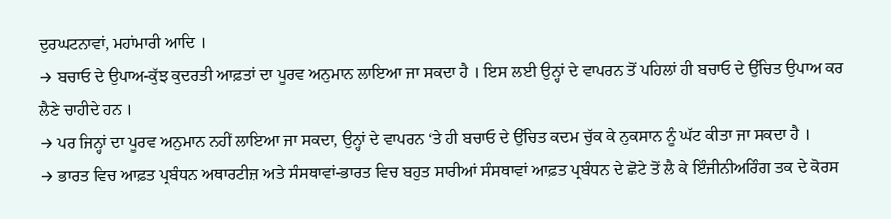ਦੁਰਘਟਨਾਵਾਂ, ਮਹਾਂਮਾਰੀ ਆਦਿ ।
→ ਬਚਾਓ ਦੇ ਉਪਾਅ-ਕੁੱਝ ਕੁਦਰਤੀ ਆਫ਼ਤਾਂ ਦਾ ਪੂਰਵ ਅਨੁਮਾਨ ਲਾਇਆ ਜਾ ਸਕਦਾ ਹੈ । ਇਸ ਲਈ ਉਨ੍ਹਾਂ ਦੇ ਵਾਪਰਨ ਤੋਂ ਪਹਿਲਾਂ ਹੀ ਬਚਾਓ ਦੇ ਉੱਚਿਤ ਉਪਾਅ ਕਰ ਲੈਣੇ ਚਾਹੀਦੇ ਹਨ ।
→ ਪਰ ਜਿਨ੍ਹਾਂ ਦਾ ਪੂਰਵ ਅਨੁਮਾਨ ਨਹੀਂ ਲਾਇਆ ਜਾ ਸਕਦਾ, ਉਨ੍ਹਾਂ ਦੇ ਵਾਪਰਨ ‘ਤੇ ਹੀ ਬਚਾਓ ਦੇ ਉੱਚਿਤ ਕਦਮ ਚੁੱਕ ਕੇ ਨੁਕਸਾਨ ਨੂੰ ਘੱਟ ਕੀਤਾ ਜਾ ਸਕਦਾ ਹੈ ।
→ ਭਾਰਤ ਵਿਚ ਆਫ਼ਤ ਪ੍ਰਬੰਧਨ ਅਥਾਰਟੀਜ਼ ਅਤੇ ਸੰਸਥਾਵਾਂ-ਭਾਰਤ ਵਿਚ ਬਹੁਤ ਸਾਰੀਆਂ ਸੰਸਥਾਵਾਂ ਆਫ਼ਤ ਪ੍ਰਬੰਧਨ ਦੇ ਛੋਟੇ ਤੋਂ ਲੈ ਕੇ ਇੰਜੀਨੀਅਰਿੰਗ ਤਕ ਦੇ ਕੋਰਸ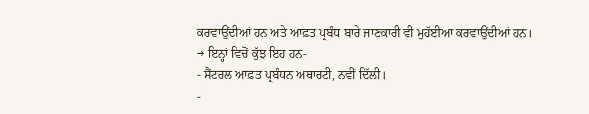ਕਰਵਾਉਂਦੀਆਂ ਹਨ ਅਤੇ ਆਫ਼ਤ ਪ੍ਰਬੰਧ ਬਾਰੇ ਜਾਣਕਾਰੀ ਵੀ ਮੁਹੱਈਆ ਕਰਵਾਉਂਦੀਆਂ ਹਨ।
→ ਇਨ੍ਹਾਂ ਵਿਚੋਂ ਕੁੱਝ ਇਹ ਹਨ-
- ਸੈਂਟਰਲ ਆਫ਼ਤ ਪ੍ਰਬੰਧਨ ਅਥਾਰਟੀ, ਨਵੀਂ ਦਿੱਲੀ।
-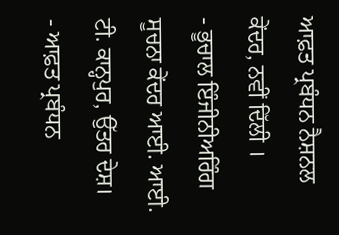ਆਫ਼ਤ ਪ੍ਰਬੰਧਨ ਨੈਸ਼ਨਲ ਕੇਂਦਰ, ਨਵੀਂ ਦਿੱਲੀ ।
- ਭੂਚਾਲ ਇੰਜੀਨੀਅਰਿੰਗ ਸੂਚਨਾ ਕੇਂਦਰ ਆਈ. ਆਈ. ਟੀ. ਕਾਨ੍ਹਪੁਰ, ਉੱਤਰ ਦੇਸ਼।
- ਆਫ਼ਤ ਪ੍ਰਬੰਧਨ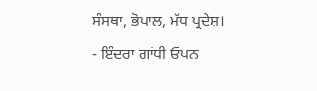ਸੰਸਥਾ, ਭੋਪਾਲ, ਮੱਧ ਪ੍ਰਦੇਸ਼।
- ਇੰਦਰਾ ਗਾਂਧੀ ਓਪਨ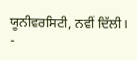ਯੂਨੀਵਰਸਿਟੀ, ਨਵੀਂ ਦਿੱਲੀ।
-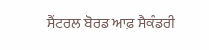ਸੈਂਟਰਲ ਬੋਰਡ ਆਫ਼ ਸੈਕੰਡਰੀ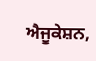ਐਜੂਕੇਸ਼ਨ,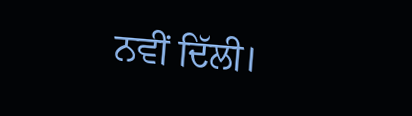ਨਵੀਂ ਦਿੱਲੀ।